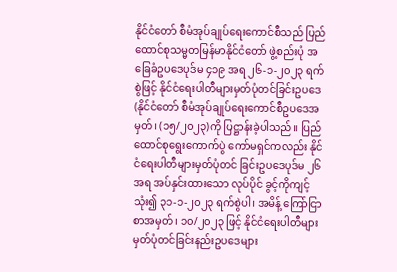နိုင်ငံတော် စီမံအုပ်ချုပ်ရေးကောင်စီသည် ပြည်ထောင်စုသမ္မတမြန်မာနိုင်ငံတော် ဖွဲ့စည်းပုံ အခြေခံဥပဒေပုဒ်မ ၄၁၉ အရ ၂၆-၁-၂၀၂၃ ရက်စွဲဖြင့် နိုင်ငံရေးပါတီများမှတ်ပုံတင်ခြင်းဥပဒေ (နိုင်ငံတော် စီမံအုပ်ချုပ်ရေးကောင်စီဥပဒေအမှတ်၊ (၁၅/၂၀၂၃)ကို ပြဋ္ဌာန်းခဲ့ပါသည်။ ပြည်ထောင်စုရွေးကောက်ပွဲ ကော်မရှင်ကလည်း နိုင်ငံရေးပါတီများမှတ်ပုံတင် ခြင်းဥပဒေပုဒ်မ ၂၆ အရ အပ်နှင်းထားသော လုပ်ပိုင် ခွင့်ကိုကျင့်သုံး၍ ၃၁-၁-၂၀၂၃ ရက်စွဲပါ၊ အမိန့် ကြော်ငြာစာအမှတ်၊ ၁၀/၂၀၂၃ ဖြင့် နိုင်ငံရေးပါတီများ မှတ်ပုံတင်ခြင်းနည်းဥပဒေများ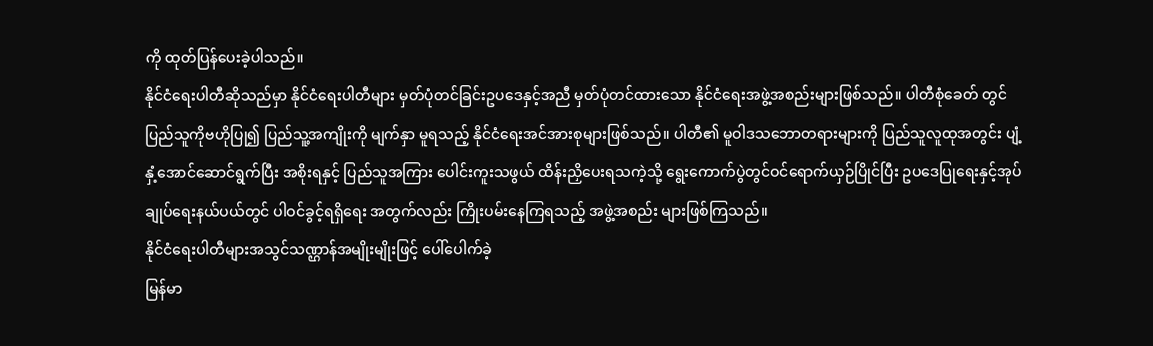ကို ထုတ်ပြန်ပေးခဲ့ပါသည်။
နိုင်ငံရေးပါတီဆိုသည်မှာ နိုင်ငံရေးပါတီများ မှတ်ပုံတင်ခြင်းဥပဒေနှင့်အညီ မှတ်ပုံတင်ထားသော နိုင်ငံရေးအဖွဲ့အစည်းများဖြစ်သည်။ ပါတီစုံခေတ် တွင် ပြည်သူကိုဗဟိုပြု၍ ပြည်သူ့အကျိုးကို မျက်နှာ မူရသည့် နိုင်ငံရေးအင်အားစုများဖြစ်သည်။ ပါတီ၏ မူဝါဒသဘောတရားများကို ပြည်သူလူထုအတွင်း ပျံ့နှံ့အောင်ဆောင်ရွက်ပြီး အစိုးရနှင့် ပြည်သူအကြား ပေါင်းကူးသဖွယ် ထိန်းညှိပေးရသကဲ့သို့ ရွေးကောက်ပွဲတွင်ဝင်ရောက်ယှဉ်ပြိုင်ပြီး ဥပဒေပြုရေးနှင့်အုပ်ချုပ်ရေးနယ်ပယ်တွင် ပါဝင်ခွင့်ရရှိရေး အတွက်လည်း ကြိုးပမ်းနေကြရသည့် အဖွဲ့အစည်း များဖြစ်ကြသည်။
နိုင်ငံရေးပါတီများအသွင်သဏ္ဌာန်အမျိုးမျိုးဖြင့် ပေါ်ပေါက်ခဲ့
မြန်မာ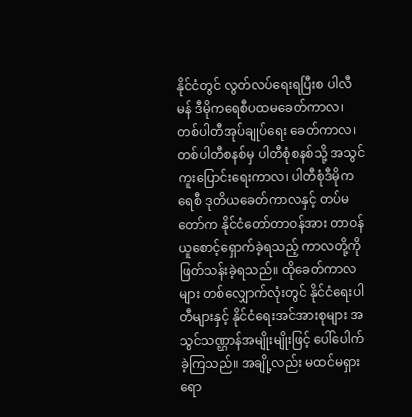နိုင်ငံတွင် လွတ်လပ်ရေးရပြီးစ ပါလီမန် ဒီမိုကရေစီပထမခေတ်ကာလ၊ တစ်ပါတီအုပ်ချုပ်ရေး ခေတ်ကာလ၊ တစ်ပါတီစနစ်မှ ပါတီစုံစနစ်သို့ အသွင်ကူးပြောင်းရေးကာလ၊ ပါတီစုံဒီမိုကရေစီ ဒုတိယခေတ်ကာလနှင့် တပ်မတော်က နိုင်ငံတော်တာဝန်အား တာဝန်ယူစောင့်ရှောက်ခဲ့ရသည့် ကာလတို့ကို ဖြတ်သန်းခဲ့ရသည်။ ထိုခေတ်ကာလများ တစ်လျှောက်လုံးတွင် နိုင်ငံရေးပါတီများနှင့် နိုင်ငံရေးအင်အားစုများ အသွင်သဏ္ဌာန်အမျိုးမျိုးဖြင့် ပေါ်ပေါက်ခဲ့ကြသည်။ အချို့လည်း မထင်မရှားရော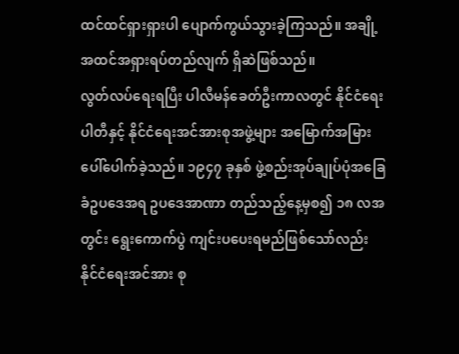ထင်ထင်ရှားရှားပါ ပျောက်ကွယ်သွားခဲ့ကြသည်။ အချို့အထင်အရှားရပ်တည်လျက် ရှိဆဲဖြစ်သည်။
လွတ်လပ်ရေးရပြီး ပါလီမန်ခေတ်ဦးကာလတွင် နိုင်ငံရေးပါတီနှင့် နိုင်ငံရေးအင်အားစုအဖွဲ့များ အမြောက်အမြားပေါ်ပေါက်ခဲ့သည်။ ၁၉၄၇ ခုနှစ် ဖွဲ့စည်းအုပ်ချုပ်ပုံအခြေခံဥပဒေအရ ဥပဒေအာဏာ တည်သည့်နေ့မှစ၍ ၁၈ လအတွင်း ရွေးကောက်ပွဲ ကျင်းပပေးရမည်ဖြစ်သော်လည်း နိုင်ငံရေးအင်အား စု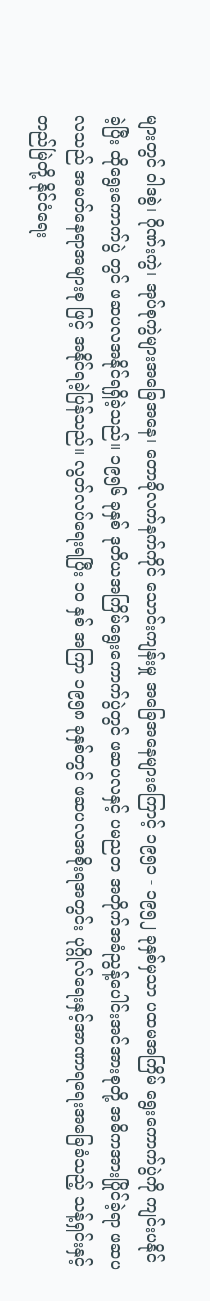များတွင် ဝါဒစွဲ၊ ဂိုဏ်းကွဲ၊ အုပ်စုကွဲများအခြေအနေ၊ တောခိုလက်နက်ကိုင် သောင်းကျန်းမှု အခြေအနေများကြောင့် ၁၉၅၁ - ၁၉၅၂ ခုနှစ်မှသာ ပထမအကြိမ် ရွေးကောက်ပွဲကို ကျင်းပနိုင်ခဲ့ပြီး ထိုရွေးကောက်ပွဲ တွင် ဖဆပလအနိုင်ရရှိခဲ့သည်။ ၁၉၅၆ ခုနှစ် ဒုတိယအကြိမ်ရွေးကောက်ပွဲတွင် ဖဆပလနှင့် ပမညတ အတိုက်အခံညွန့်ပေါင်းအင်အားစုတို့ အဓိကအားပြိုင်ခဲ့ရာ ဖဆပလသည် အမတ်နေရာအများစု ဖြင့် အနိုင်ရခဲ့ပြန်သည်။ လွတ်လပ်ရေးရပြီး ၁၀ နှစ် အကြာ ၁၉၅၈ ခုနှစ်တွင် ဖဆပလအစိုးရအတွင်း ပုဂ္ဂိုလ်ရေးနှင့်အာဏာရရေးအခြေခံသည့် သန့်ရှင်းနှင့် တည်မြဲတို့ နိုင်ငံရေး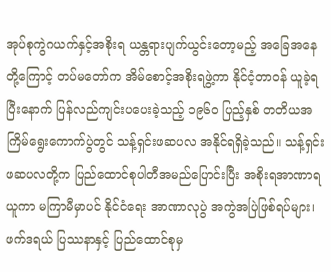အုပ်စုကွဲဂယက်နှင့်အစိုးရ ယန္တရားပျက်ယွင်းတော့မည့် အခြေအနေတို့ကြောင့် တပ်မတော်က အိမ်စောင့်အစိုးရဖွဲ့ကာ နိုင်ငံ့တာဝန် ယူခဲ့ရပြီးနောက် ပြန်လည်ကျင်းပပေးခဲ့သည့် ၁၉၆၀ ပြည့်နှစ် တတိယအကြိမ်ရွေးကောက်ပွဲတွင် သန့်ရှင်းဖဆပလ အနိုင်ရရှိခဲ့သည်။ သန့်ရှင်း ဖဆပလတို့က ပြည်ထောင်စုပါတီအမည်ပြောင်းပြီး အစိုးရအာဏာရယူကာ မကြာမီမှာပင် နိုင်ငံရေး အာဏာလုပွဲ အကွဲအပြဲဖြစ်ရပ်များ၊ ဖက်ဒရယ် ပြဿနာနှင့် ပြည်ထောင်စုမှ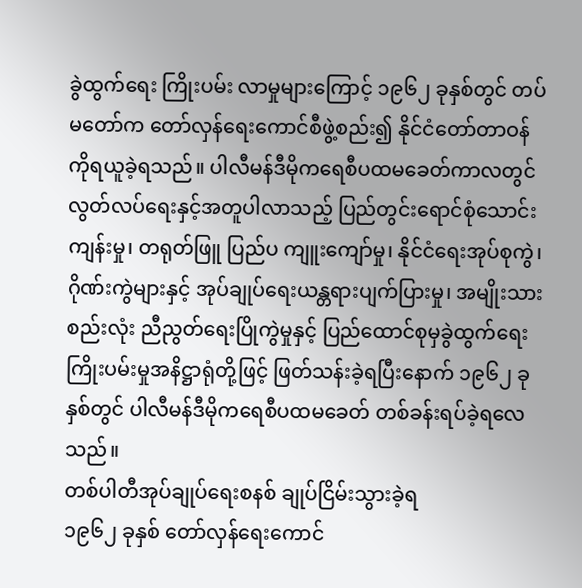ခွဲထွက်ရေး ကြိုးပမ်း လာမှုများကြောင့် ၁၉၆၂ ခုနှစ်တွင် တပ်မတော်က တော်လှန်ရေးကောင်စီဖွဲ့စည်း၍ နိုင်ငံတော်တာဝန် ကိုရယူခဲ့ရသည်။ ပါလီမန်ဒီမိုကရေစီပထမခေတ်ကာလတွင် လွတ်လပ်ရေးနှင့်အတူပါလာသည့် ပြည်တွင်းရောင်စုံသောင်းကျန်းမှု၊ တရုတ်ဖြူ ပြည်ပ ကျူးကျော်မှု၊ နိုင်ငံရေးအုပ်စုကွဲ၊ ဂိုဏ်းကွဲများနှင့် အုပ်ချုပ်ရေးယန္တရားပျက်ပြားမှု၊ အမျိုးသားစည်းလုံး ညီညွတ်ရေးပြိုကွဲမှုနှင့် ပြည်ထောင်စုမှခွဲထွက်ရေး ကြိုးပမ်းမှုအနိဋ္ဌာရုံတို့ဖြင့် ဖြတ်သန်းခဲ့ရပြီးနောက် ၁၉၆၂ ခုနှစ်တွင် ပါလီမန်ဒီမိုကရေစီပထမခေတ် တစ်ခန်းရပ်ခဲ့ရလေသည်။
တစ်ပါတီအုပ်ချုပ်ရေးစနစ် ချုပ်ငြိမ်းသွားခဲ့ရ
၁၉၆၂ ခုနှစ် တော်လှန်ရေးကောင်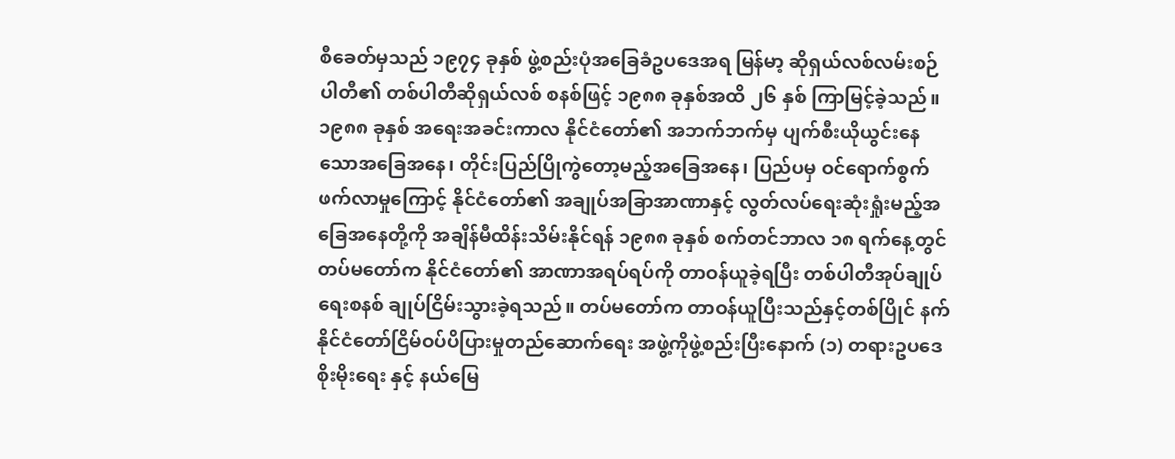စီခေတ်မှသည် ၁၉၇၄ ခုနှစ် ဖွဲ့စည်းပုံအခြေခံဥပဒေအရ မြန်မာ့ ဆိုရှယ်လစ်လမ်းစဉ်ပါတီ၏ တစ်ပါတီဆိုရှယ်လစ် စနစ်ဖြင့် ၁၉၈၈ ခုနှစ်အထိ ၂၆ နှစ် ကြာမြင့်ခဲ့သည်။ ၁၉၈၈ ခုနှစ် အရေးအခင်းကာလ နိုင်ငံတော်၏ အဘက်ဘက်မှ ပျက်စီးယိုယွင်းနေသောအခြေအနေ၊ တိုင်းပြည်ပြိုကွဲတော့မည့်အခြေအနေ၊ ပြည်ပမှ ဝင်ရောက်စွက်ဖက်လာမှုကြောင့် နိုင်ငံတော်၏ အချုပ်အခြာအာဏာနှင့် လွတ်လပ်ရေးဆုံးရှုံးမည့်အခြေအနေတို့ကို အချိန်မီထိန်းသိမ်းနိုင်ရန် ၁၉၈၈ ခုနှစ် စက်တင်ဘာလ ၁၈ ရက်နေ့တွင် တပ်မတော်က နိုင်ငံတော်၏ အာဏာအရပ်ရပ်ကို တာဝန်ယူခဲ့ရပြီး တစ်ပါတီအုပ်ချုပ်ရေးစနစ် ချုပ်ငြိမ်းသွားခဲ့ရသည်။ တပ်မတော်က တာဝန်ယူပြီးသည်နှင့်တစ်ပြိုင် နက်နိုင်ငံတော်ငြိမ်ဝပ်ပိပြားမှုတည်ဆောက်ရေး အဖွဲ့ကိုဖွဲ့စည်းပြီးနောက် (၁) တရားဥပဒေစိုးမိုးရေး နှင့် နယ်မြေ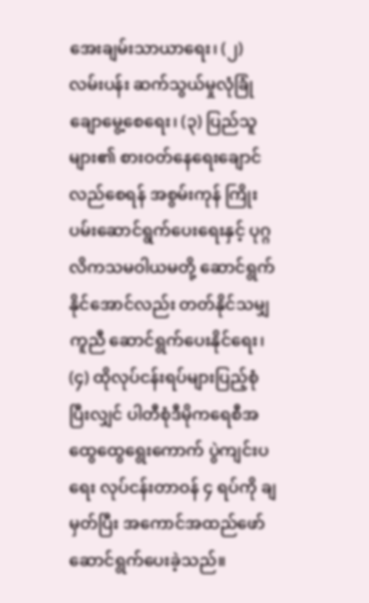အေးချမ်းသာယာရေး၊ (၂) လမ်းပန်း ဆက်သွယ်မှုလုံခြုံချောမွေ့စေရေး၊ (၃) ပြည်သူများ၏ စားဝတ်နေရေးချောင်လည်စေရန် အစွမ်းကုန် ကြိုးပမ်းဆောင်ရွက်ပေးရေးနှင့် ပုဂ္ဂလိကသမဝါယမတို့ ဆောင်ရွက်နိုင်အောင်လည်း တတ်နိုင်သမျှကူညီ ဆောင်ရွက်ပေးနိုင်ရေး၊ (၄) ထိုလုပ်ငန်းရပ်များပြည့်စုံပြီးလျှင် ပါတီစုံဒီမိုကရေစီအထွေထွေရွေးကောက် ပွဲကျင်းပရေး လုပ်ငန်းတာဝန် ၄ ရပ်ကို ချမှတ်ပြီး အကောင်အထည်ဖော်ဆောင်ရွက်ပေးခဲ့သည်။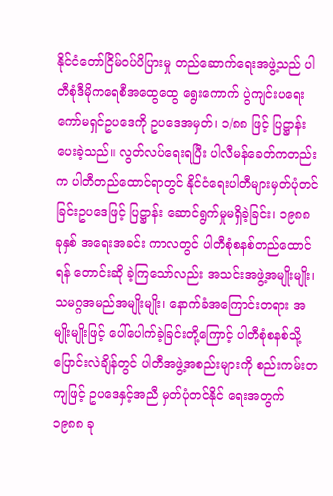နိုင်ငံတော်ငြိမ်ဝပ်ပိပြားမှု တည်ဆောက်ရေးအဖွဲ့သည် ပါတီစုံဒီမိုကရေစီအထွေထွေ ရွေးကောက် ပွဲကျင်းပရေးကော်မရှင်ဥပဒေကို ဥပဒေအမှတ်၊ ၁/၈၈ ဖြင့် ပြဋ္ဌာန်းပေးခဲ့သည်။ လွတ်လပ်ရေးရပြီး ပါလီမန်ခေတ်ကတည်းက ပါတီတည်ထောင်ရာတွင် နိုင်ငံရေးပါတီများမှတ်ပုံတင်ခြင်းဥပဒေဖြင့် ပြဋ္ဌာန်း ဆောင်ရွက်မှုမရှိခဲ့ခြင်း၊ ၁၉၈၈ ခုနှစ် အရေးအခင်း ကာလတွင် ပါတီစုံစနစ်တည်ထောင်ရန် တောင်းဆို ခဲ့ကြသော်လည်း အသင်းအဖွဲ့အမျိုးမျိုး၊ သမဂ္ဂအမည်အမျိုးမျိုး၊ နောက်ခံအကြောင်းတရား အမျိုးမျိုးဖြင့် ပေါ်ပေါက်ခဲ့ခြင်းတို့ကြောင့် ပါတီစုံစနစ်သို့ပြောင်းလဲချိန်တွင် ပါတီအဖွဲ့အစည်းများကို စည်းကမ်းတကျဖြင့် ဥပဒေနှင့်အညီ မှတ်ပုံတင်နိုင် ရေးအတွက် ၁၉၈၈ ခု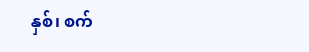နှစ်၊ စက်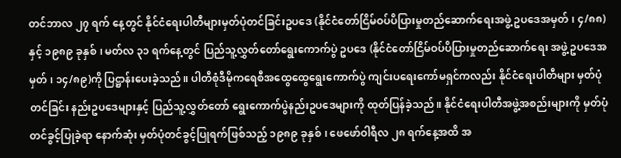တင်ဘာလ ၂၇ ရက် နေ့တွင် နိုင်ငံရေးပါတီများမှတ်ပုံတင်ခြင်းဥပဒေ (နိုင်ငံတော်ငြိမ်ဝပ်ပိပြားမှုတည်ဆောက်ရေးအဖွဲ့ ဥပဒေအမှတ်၊ ၄/၈၈)နှင့် ၁၉၈၉ ခုနှစ်၊ မတ်လ ၃၁ ရက်နေ့တွင် ပြည်သူ့လွှတ်တော်ရွေးကောက်ပွဲ ဥပဒေ (နိုင်ငံတော်ငြိမ်ဝပ်ပိပြားမှုတည်ဆောက်ရေး အဖွဲ့ဥပဒေအမှတ်၊ ၁၄/၈၉)ကို ပြဋ္ဌာန်းပေးခဲ့သည်။ ပါတီစုံဒီမိုကရေစီအထွေထွေရွေးကောက်ပွဲ ကျင်းပရေးကော်မရှင်ကလည်း နိုင်ငံရေးပါတီများ မှတ်ပုံတင်ခြင်း နည်းဥပဒေများနှင့် ပြည်သူ့လွှတ်တော် ရွေးကောက်ပွဲနည်းဥပဒေများကို ထုတ်ပြန်ခဲ့သည်။ နိုင်ငံရေးပါတီအဖွဲ့အစည်းများကို မှတ်ပုံတင်ခွင့်ပြုခဲ့ရာ နောက်ဆုံး မှတ်ပုံတင်ခွင့်ပြုရက်ဖြစ်သည့် ၁၉၈၉ ခုနှစ်၊ ဖေဖော်ဝါရီလ ၂၈ ရက်နေ့အထိ အ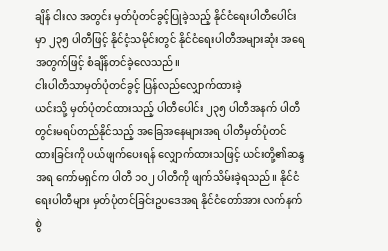ချိန် ငါးလ အတွင်း မှတ်ပုံတင်ခွင့်ပြုခဲ့သည့် နိုင်ငံရေးပါတီပေါင်းမှာ ၂၃၅ ပါတီဖြင့် နိုင်ငံ့သမိုင်းတွင် နိုင်ငံရေးပါတီအများဆုံး အရေအတွက်ဖြင့် စံချိန်တင်ခဲ့လေသည်။
ငါးပါတီသာမှတ်ပုံတင်ခွင့် ပြန်လည်လျှောက်ထားခဲ့
ယင်းသို့ မှတ်ပုံတင်ထားသည့် ပါတီပေါင်း ၂၃၅ ပါတီအနက် ပါတီတွင်းမရပ်တည်နိုင်သည့် အခြေအနေများအရ ပါတီမှတ်ပုံတင်ထားခြင်းကို ပယ်ဖျက်ပေးရန် လျှောက်ထားသဖြင့် ယင်းတို့၏ဆန္ဒအရ ကော်မရှင်က ပါတီ ၁၀၂ ပါတီကို ဖျက်သိမ်းခဲ့ရသည်။ နိုင်ငံရေးပါတီများ မှတ်ပုံတင်ခြင်းဥပဒေအရ နိုင်ငံတော်အား လက်နက်စွဲ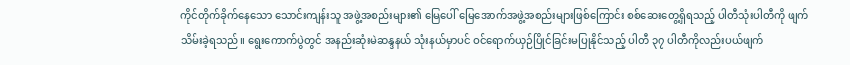ကိုင်တိုက်ခိုက်နေသော သောင်းကျန်းသူ အဖွဲ့အစည်းများ၏ မြေပေါ် မြေအောက်အဖွဲ့အစည်းများဖြစ်ကြောင်း စစ်ဆေးတွေ့ရှိရသည့် ပါတီသုံးပါတီကို ဖျက်သိမ်းခဲ့ရသည်။ ရွေးကောက်ပွဲတွင် အနည်းဆုံးမဲဆန္ဒနယ် သုံးနယ်မှာပင် ဝင်ရောက်ယှဉ်ပြိုင်ခြင်းမပြုနိုင်သည့် ပါတီ ၃၇ ပါတီကိုလည်းပယ်ဖျက်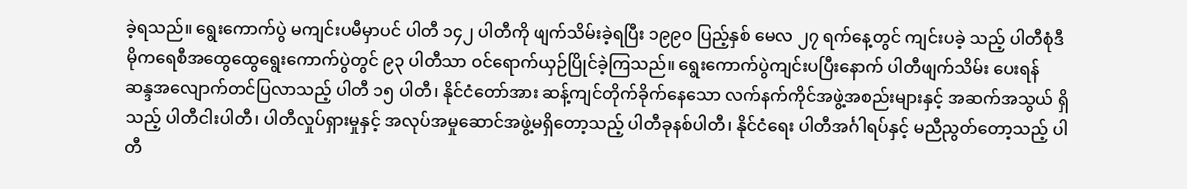ခဲ့ရသည်။ ရွေးကောက်ပွဲ မကျင်းပမီမှာပင် ပါတီ ၁၄၂ ပါတီကို ဖျက်သိမ်းခဲ့ရပြီး ၁၉၉၀ ပြည့်နှစ် မေလ ၂၇ ရက်နေ့တွင် ကျင်းပခဲ့ သည့် ပါတီစုံဒီမိုကရေစီအထွေထွေရွေးကောက်ပွဲတွင် ၉၃ ပါတီသာ ဝင်ရောက်ယှဉ်ပြိုင်ခဲ့ကြသည်။ ရွေးကောက်ပွဲကျင်းပပြီးနောက် ပါတီဖျက်သိမ်း ပေးရန် ဆန္ဒအလျောက်တင်ပြလာသည့် ပါတီ ၁၅ ပါတီ၊ နိုင်ငံတော်အား ဆန့်ကျင်တိုက်ခိုက်နေသော လက်နက်ကိုင်အဖွဲ့အစည်းများနှင့် အဆက်အသွယ် ရှိသည့် ပါတီငါးပါတီ၊ ပါတီလှုပ်ရှားမှုနှင့် အလုပ်အမှုဆောင်အဖွဲ့မရှိတော့သည့် ပါတီခုနစ်ပါတီ၊ နိုင်ငံရေး ပါတီအင်္ဂါရပ်နှင့် မညီညွတ်တော့သည့် ပါတီ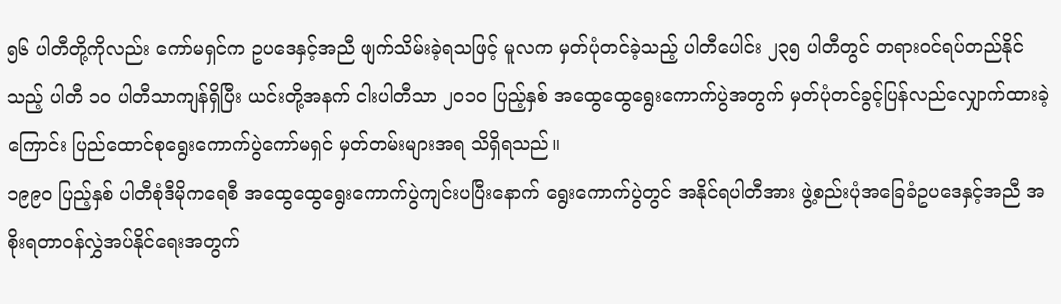၅၆ ပါတီတို့ကိုလည်း ကော်မရှင်က ဥပဒေနှင့်အညီ ဖျက်သိမ်းခဲ့ရသဖြင့် မူလက မှတ်ပုံတင်ခဲ့သည့် ပါတီပေါင်း ၂၃၅ ပါတီတွင် တရားဝင်ရပ်တည်နိုင်သည့် ပါတီ ၁၀ ပါတီသာကျန်ရှိပြီး ယင်းတို့အနက် ငါးပါတီသာ ၂၀၁၀ ပြည့်နှစ် အထွေထွေရွေးကောက်ပွဲအတွက် မှတ်ပုံတင်ခွင့်ပြန်လည်လျှောက်ထားခဲ့ကြောင်း ပြည်ထောင်စုရွေးကောက်ပွဲကော်မရှင် မှတ်တမ်းများအရ သိရှိရသည်။
၁၉၉၀ ပြည့်နှစ် ပါတီစုံဒီမိုကရေစီ အထွေထွေရွေးကောက်ပွဲကျင်းပပြီးနောက် ရွေးကောက်ပွဲတွင် အနိုင်ရပါတီအား ဖွဲ့စည်းပုံအခြေခံဥပဒေနှင့်အညီ အစိုးရတာဝန်လွှဲအပ်နိုင်ရေးအတွက်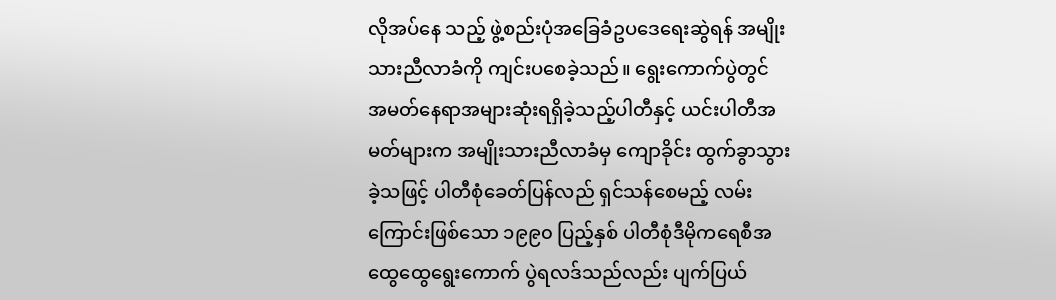လိုအပ်နေ သည့် ဖွဲ့စည်းပုံအခြေခံဥပဒေရေးဆွဲရန် အမျိုးသားညီလာခံကို ကျင်းပစေခဲ့သည်။ ရွေးကောက်ပွဲတွင် အမတ်နေရာအများဆုံးရရှိခဲ့သည့်ပါတီနှင့် ယင်းပါတီအမတ်များက အမျိုးသားညီလာခံမှ ကျောခိုင်း ထွက်ခွာသွားခဲ့သဖြင့် ပါတီစုံခေတ်ပြန်လည် ရှင်သန်စေမည့် လမ်းကြောင်းဖြစ်သော ၁၉၉၀ ပြည့်နှစ် ပါတီစုံဒီမိုကရေစီအထွေထွေရွေးကောက် ပွဲရလဒ်သည်လည်း ပျက်ပြယ်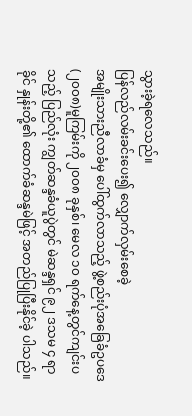သွားခဲ့ရလေသည်။
ပြန်လည်လမ်းခင်းပေး၍ လျှောက်လှမ်းစေခဲ့
အမျိုးသားညီလာခံမှ ပေါ်ထွက်လာသည့် ဖွဲ့စည်းပုံအခြေခံဥပဒေ (၂၀၀၈)မူကြမ်းကို ၂၀၀၈ ခုနှစ်၊ မေလ ၁၀ ရက်နေ့တွင်ကျင်းပသည့် ပြည်လုံး ကျွတ်ဆန္ဒခံယူပွဲတွင် မဲဆန္ဒရှင် ၉၂ ဒသမ ၄ ရာခိုင် နှုန်းတို့၏ ထောက်ခံဆန္ဒမဲဖြင့် အတည်ပြုပြီးနိုင်ခဲ့ ပါသည်။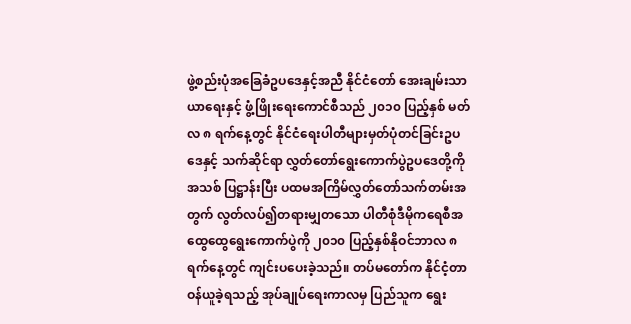ဖွဲ့စည်းပုံအခြေခံဥပဒေနှင့်အညီ နိုင်ငံတော် အေးချမ်းသာယာရေးနှင့် ဖွံ့ဖြိုးရေးကောင်စီသည် ၂၀၁၀ ပြည့်နှစ် မတ်လ ၈ ရက်နေ့တွင် နိုင်ငံရေးပါတီများမှတ်ပုံတင်ခြင်းဥပဒေနှင့် သက်ဆိုင်ရာ လွှတ်တော်ရွေးကောက်ပွဲဥပဒေတို့ကို အသစ် ပြဋ္ဌာန်းပြီး ပထမအကြိမ်လွှတ်တော်သက်တမ်းအတွက် လွတ်လပ်၍တရားမျှတသော ပါတီစုံဒီမိုကရေစီအထွေထွေရွေးကောက်ပွဲကို ၂၀၁၀ ပြည့်နှစ်နိုဝင်ဘာလ ၈ ရက်နေ့တွင် ကျင်းပပေးခဲ့သည်။ တပ်မတော်က နိုင်ငံ့တာဝန်ယူခဲ့ရသည့် အုပ်ချုပ်ရေးကာလမှ ပြည်သူက ရွေး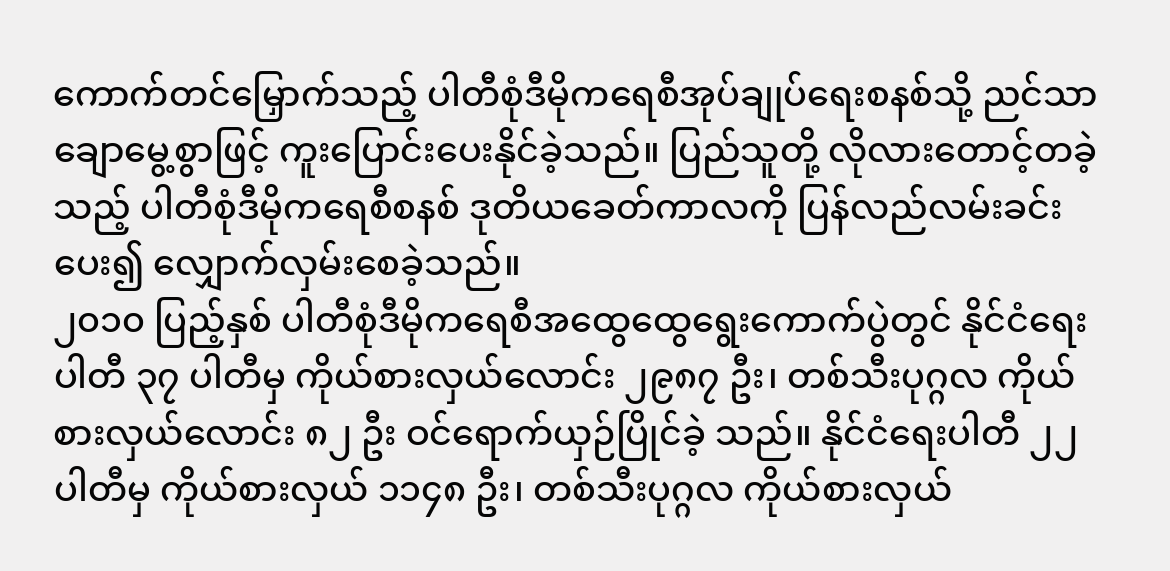ကောက်တင်မြှောက်သည့် ပါတီစုံဒီမိုကရေစီအုပ်ချုပ်ရေးစနစ်သို့ ညင်သာချောမွေ့စွာဖြင့် ကူးပြောင်းပေးနိုင်ခဲ့သည်။ ပြည်သူတို့ လိုလားတောင့်တခဲ့သည့် ပါတီစုံဒီမိုကရေစီစနစ် ဒုတိယခေတ်ကာလကို ပြန်လည်လမ်းခင်းပေး၍ လျှောက်လှမ်းစေခဲ့သည်။
၂၀၁၀ ပြည့်နှစ် ပါတီစုံဒီမိုကရေစီအထွေထွေရွေးကောက်ပွဲတွင် နိုင်ငံရေးပါတီ ၃၇ ပါတီမှ ကိုယ်စားလှယ်လောင်း ၂၉၈၇ ဦး၊ တစ်သီးပုဂ္ဂလ ကိုယ်စားလှယ်လောင်း ၈၂ ဦး ဝင်ရောက်ယှဉ်ပြိုင်ခဲ့ သည်။ နိုင်ငံရေးပါတီ ၂၂ ပါတီမှ ကိုယ်စားလှယ် ၁၁၄၈ ဦး၊ တစ်သီးပုဂ္ဂလ ကိုယ်စားလှယ်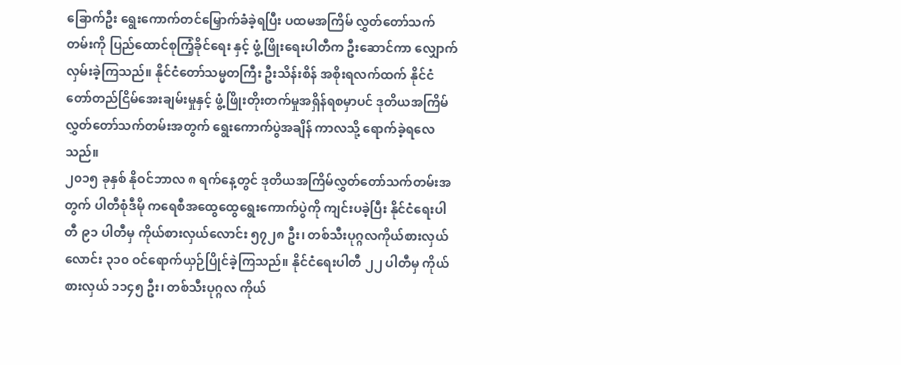ခြောက်ဦး ရွေးကောက်တင်မြှောက်ခံခဲ့ရပြီး ပထမအကြိမ် လွှတ်တော်သက်တမ်းကို ပြည်ထောင်စုကြံ့ခိုင်ရေး နှင့် ဖွံ့ဖြိုးရေးပါတီက ဦးဆောင်ကာ လျှောက်လှမ်းခဲ့ကြသည်။ နိုင်ငံတော်သမ္မတကြီး ဦးသိန်းစိန် အစိုးရလက်ထက် နိုင်ငံတော်တည်ငြိမ်အေးချမ်းမှုနှင့် ဖွံ့ဖြိုးတိုးတက်မှုအရှိန်ရစမှာပင် ဒုတိယအကြိမ် လွှတ်တော်သက်တမ်းအတွက် ရွေးကောက်ပွဲအချိန် ကာလသို့ ရောက်ခဲ့ရလေသည်။
၂၀၁၅ ခုနှစ် နိုဝင်ဘာလ ၈ ရက်နေ့တွင် ဒုတိယအကြိမ်လွှတ်တော်သက်တမ်းအတွက် ပါတီစုံဒီမို ကရေစီအထွေထွေရွေးကောက်ပွဲကို ကျင်းပခဲ့ပြီး နိုင်ငံရေးပါတီ ၉၁ ပါတီမှ ကိုယ်စားလှယ်လောင်း ၅၇၂၈ ဦး၊ တစ်သီးပုဂ္ဂလကိုယ်စားလှယ်လောင်း ၃၁၀ ဝင်ရောက်ယှဉ်ပြိုင်ခဲ့ကြသည်။ နိုင်ငံရေးပါတီ ၂၂ ပါတီမှ ကိုယ်စားလှယ် ၁၁၄၅ ဦး၊ တစ်သီးပုဂ္ဂလ ကိုယ်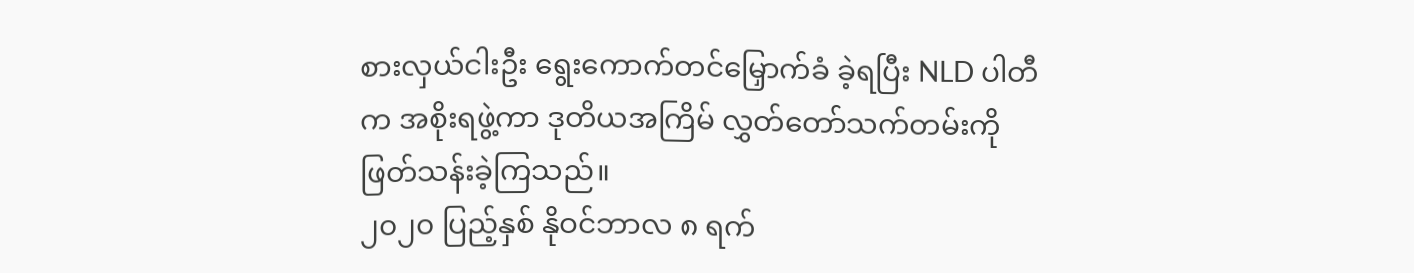စားလှယ်ငါးဦး ရွေးကောက်တင်မြှောက်ခံ ခဲ့ရပြီး NLD ပါတီက အစိုးရဖွဲ့ကာ ဒုတိယအကြိမ် လွှတ်တော်သက်တမ်းကို ဖြတ်သန်းခဲ့ကြသည်။
၂၀၂၀ ပြည့်နှစ် နိုဝင်ဘာလ ၈ ရက်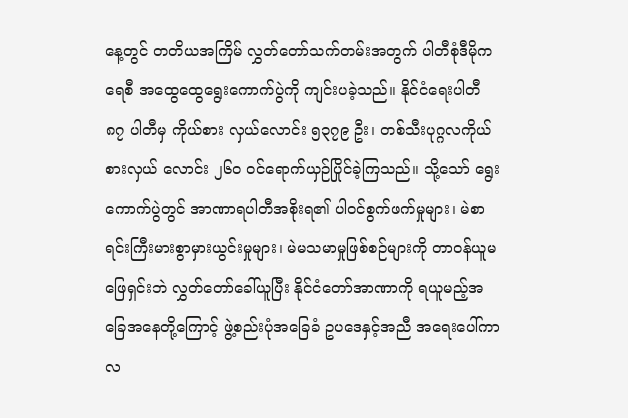နေ့တွင် တတိယအကြိမ် လွှတ်တော်သက်တမ်းအတွက် ပါတီစုံဒီမိုကရေစီ အထွေထွေရွေးကောက်ပွဲကို ကျင်းပခဲ့သည်။ နိုင်ငံရေးပါတီ ၈၇ ပါတီမှ ကိုယ်စား လှယ်လောင်း ၅၃၇၉ ဦး၊ တစ်သီးပုဂ္ဂလကိုယ်စားလှယ် လောင်း ၂၆၀ ဝင်ရောက်ယှဉ်ပြိုင်ခဲ့ကြသည်။ သို့သော် ရွေးကောက်ပွဲတွင် အာဏာရပါတီအစိုးရ၏ ပါဝင်စွက်ဖက်မှုများ၊ မဲစာရင်းကြီးမားစွာမှားယွင်းမှုများ၊ မဲမသမာမှုဖြစ်စဉ်များကို တာဝန်ယူမဖြေရှင်းဘဲ လွှတ်တော်ခေါ်ယူပြီး နိုင်ငံတော်အာဏာကို ရယူမည့်အခြေအနေတို့ကြောင့် ဖွဲ့စည်းပုံအခြေခံ ဥပဒေနှင့်အညီ အရေးပေါ်ကာလ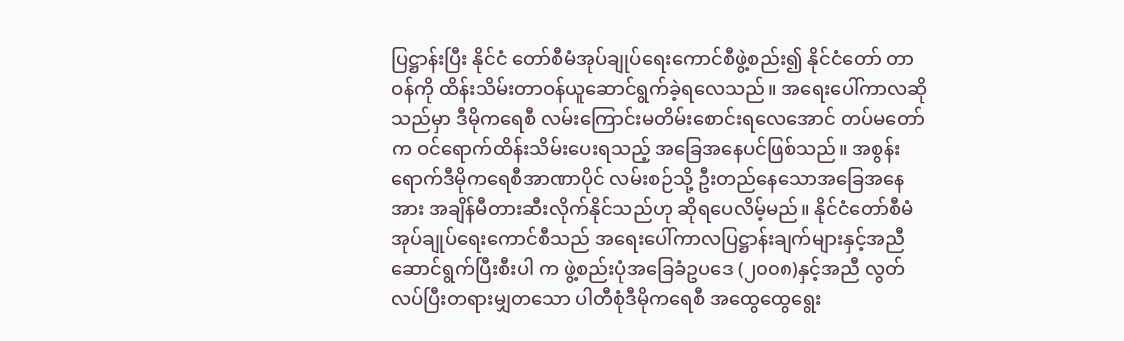ပြဋ္ဌာန်းပြီး နိုင်ငံ တော်စီမံအုပ်ချုပ်ရေးကောင်စီဖွဲ့စည်း၍ နိုင်ငံတော် တာဝန်ကို ထိန်းသိမ်းတာဝန်ယူဆောင်ရွက်ခဲ့ရလေသည်။ အရေးပေါ်ကာလဆိုသည်မှာ ဒီမိုကရေစီ လမ်းကြောင်းမတိမ်းစောင်းရလေအောင် တပ်မတော်က ဝင်ရောက်ထိန်းသိမ်းပေးရသည့် အခြေအနေပင်ဖြစ်သည်။ အစွန်းရောက်ဒီမိုကရေစီအာဏာပိုင် လမ်းစဉ်သို့ ဦးတည်နေသောအခြေအနေအား အချိန်မီတားဆီးလိုက်နိုင်သည်ဟု ဆိုရပေလိမ့်မည်။ နိုင်ငံတော်စီမံအုပ်ချုပ်ရေးကောင်စီသည် အရေးပေါ်ကာလပြဋ္ဌာန်းချက်များနှင့်အညီ ဆောင်ရွက်ပြီးစီးပါ က ဖွဲ့စည်းပုံအခြေခံဥပဒေ (၂၀၀၈)နှင့်အညီ လွတ်လပ်ပြီးတရားမျှတသော ပါတီစုံဒီမိုကရေစီ အထွေထွေရွေး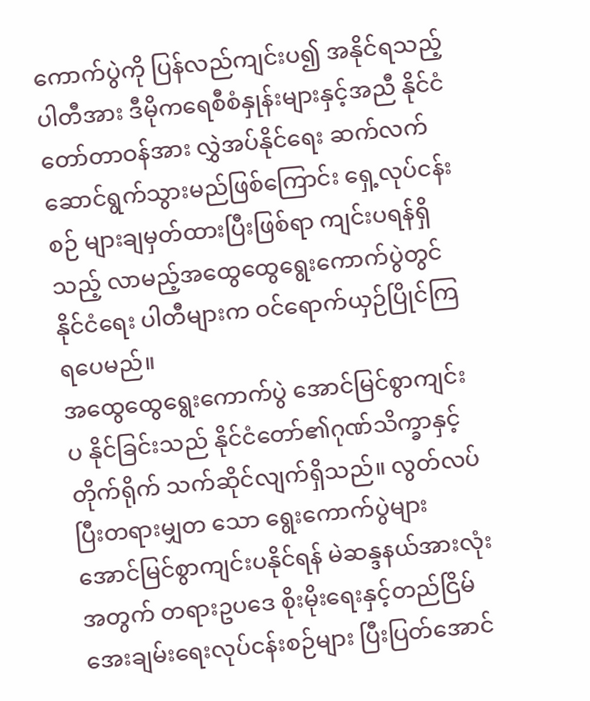ကောက်ပွဲကို ပြန်လည်ကျင်းပ၍ အနိုင်ရသည့်ပါတီအား ဒီမိုကရေစီစံနှုန်းများနှင့်အညီ နိုင်ငံတော်တာဝန်အား လွှဲအပ်နိုင်ရေး ဆက်လက် ဆောင်ရွက်သွားမည်ဖြစ်ကြောင်း ရှေ့လုပ်ငန်းစဉ် များချမှတ်ထားပြီးဖြစ်ရာ ကျင်းပရန်ရှိသည့် လာမည့်အထွေထွေရွေးကောက်ပွဲတွင် နိုင်ငံရေး ပါတီများက ဝင်ရောက်ယှဉ်ပြိုင်ကြရပေမည်။
အထွေထွေရွေးကောက်ပွဲ အောင်မြင်စွာကျင်းပ နိုင်ခြင်းသည် နိုင်ငံတော်၏ဂုဏ်သိက္ခာနှင့် တိုက်ရိုက် သက်ဆိုင်လျက်ရှိသည်။ လွတ်လပ်ပြီးတရားမျှတ သော ရွေးကောက်ပွဲများ အောင်မြင်စွာကျင်းပနိုင်ရန် မဲဆန္ဒနယ်အားလုံးအတွက် တရားဥပဒေ စိုးမိုးရေးနှင့်တည်ငြိမ်အေးချမ်းရေးလုပ်ငန်းစဉ်များ ပြီးပြတ်အောင်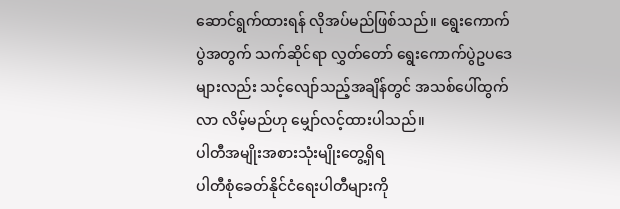ဆောင်ရွက်ထားရန် လိုအပ်မည်ဖြစ်သည်။ ရွေးကောက်ပွဲအတွက် သက်ဆိုင်ရာ လွှတ်တော် ရွေးကောက်ပွဲဥပဒေများလည်း သင့်လျော်သည့်အချိန်တွင် အသစ်ပေါ်ထွက်လာ လိမ့်မည်ဟု မျှော်လင့်ထားပါသည်။
ပါတီအမျိုးအစားသုံးမျိုးတွေ့ရှိရ
ပါတီစုံခေတ်နိုင်ငံရေးပါတီများကို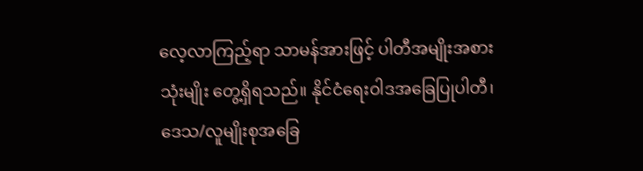လေ့လာကြည့်ရာ သာမန်အားဖြင့် ပါတီအမျိုးအစားသုံးမျိုး တွေ့ရှိရသည်။ နိုင်ငံရေးဝါဒအခြေပြုပါတီ၊ ဒေသ/လူမျိုးစုအခြေ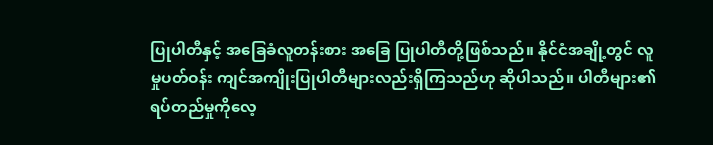ပြုပါတီနှင့် အခြေခံလူတန်းစား အခြေ ပြုပါတီတို့ဖြစ်သည်။ နိုင်ငံအချို့တွင် လူမှုပတ်ဝန်း ကျင်အကျိုးပြုပါတီများလည်းရှိကြသည်ဟု ဆိုပါသည်။ ပါတီများ၏ ရပ်တည်မှုကိုလေ့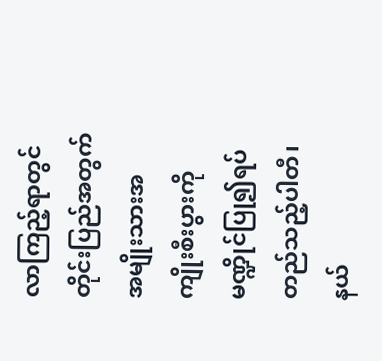လာကြည့်ရာတွင် တိုင်းပြည်အတွက် အမျိုးသားအကျိုးစီးပွားကို မဏ္ဍိုင်ပြု၍ရပ်တည်သည့်ပါတီ၊ နယ်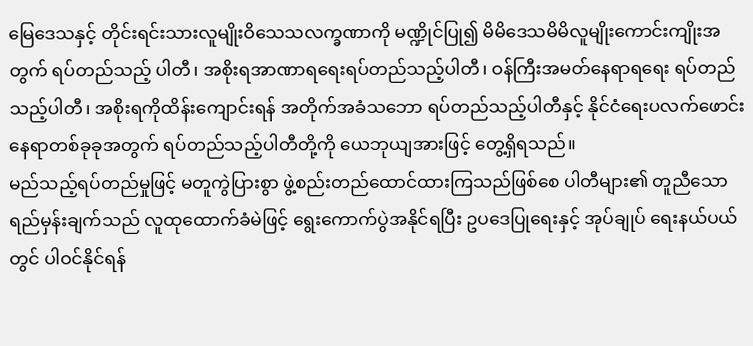မြေဒေသနှင့် တိုင်းရင်းသားလူမျိုးဝိသေသလက္ခဏာကို မဏ္ဍိုင်ပြု၍ မိမိဒေသမိမိလူမျိုးကောင်းကျိုးအတွက် ရပ်တည်သည့် ပါတီ၊ အစိုးရအာဏာရရေးရပ်တည်သည့်ပါတီ၊ ဝန်ကြီးအမတ်နေရာရရေး ရပ်တည်သည့်ပါတီ၊ အစိုးရကိုထိန်းကျောင်းရန် အတိုက်အခံသဘော ရပ်တည်သည့်ပါတီနှင့် နိုင်ငံရေးပလက်ဖောင်း နေရာတစ်ခုခုအတွက် ရပ်တည်သည့်ပါတီတို့ကို ယေဘုယျအားဖြင့် တွေ့ရှိရသည်။
မည်သည့်ရပ်တည်မှုဖြင့် မတူကွဲပြားစွာ ဖွဲ့စည်းတည်ထောင်ထားကြသည်ဖြစ်စေ ပါတီများ၏ တူညီသော ရည်မှန်းချက်သည် လူထုထောက်ခံမဲဖြင့် ရွေးကောက်ပွဲအနိုင်ရပြီး ဥပဒေပြုရေးနှင့် အုပ်ချုပ် ရေးနယ်ပယ်တွင် ပါဝင်နိုင်ရန်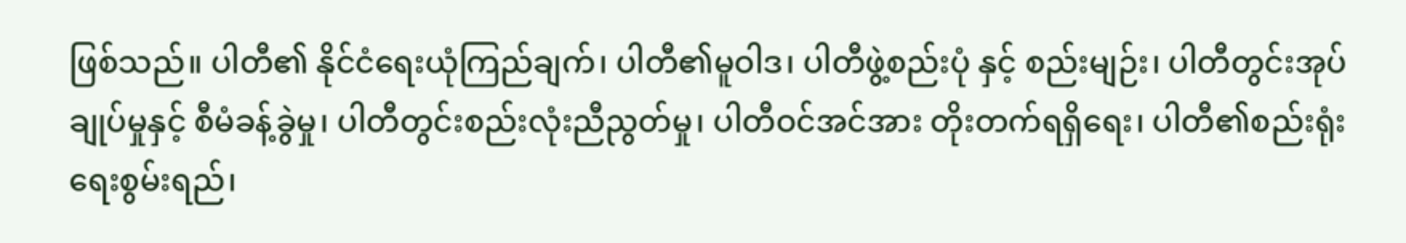ဖြစ်သည်။ ပါတီ၏ နိုင်ငံရေးယုံကြည်ချက်၊ ပါတီ၏မူဝါဒ၊ ပါတီဖွဲ့စည်းပုံ နှင့် စည်းမျဉ်း၊ ပါတီတွင်းအုပ်ချုပ်မှုနှင့် စီမံခန့်ခွဲမှု၊ ပါတီတွင်းစည်းလုံးညီညွတ်မှု၊ ပါတီဝင်အင်အား တိုးတက်ရရှိရေး၊ ပါတီ၏စည်းရုံးရေးစွမ်းရည်၊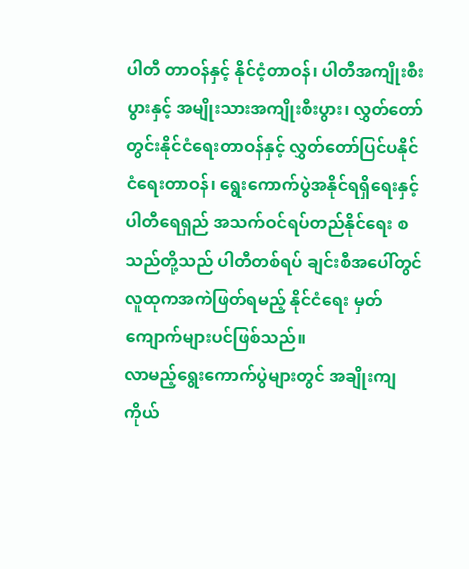ပါတီ တာဝန်နှင့် နိုင်ငံ့တာဝန်၊ ပါတီအကျိုးစီးပွားနှင့် အမျိုးသားအကျိုးစီးပွား၊ လွှတ်တော်တွင်းနိုင်ငံရေးတာဝန်နှင့် လွှတ်တော်ပြင်ပနိုင်ငံရေးတာဝန်၊ ရွေးကောက်ပွဲအနိုင်ရရှိရေးနှင့် ပါတီရေရှည် အသက်ဝင်ရပ်တည်နိုင်ရေး စသည်တို့သည် ပါတီတစ်ရပ် ချင်းစီအပေါ်တွင် လူထုကအကဲဖြတ်ရမည့် နိုင်ငံရေး မှတ်ကျောက်များပင်ဖြစ်သည်။
လာမည့်ရွေးကောက်ပွဲများတွင် အချိုးကျကိုယ်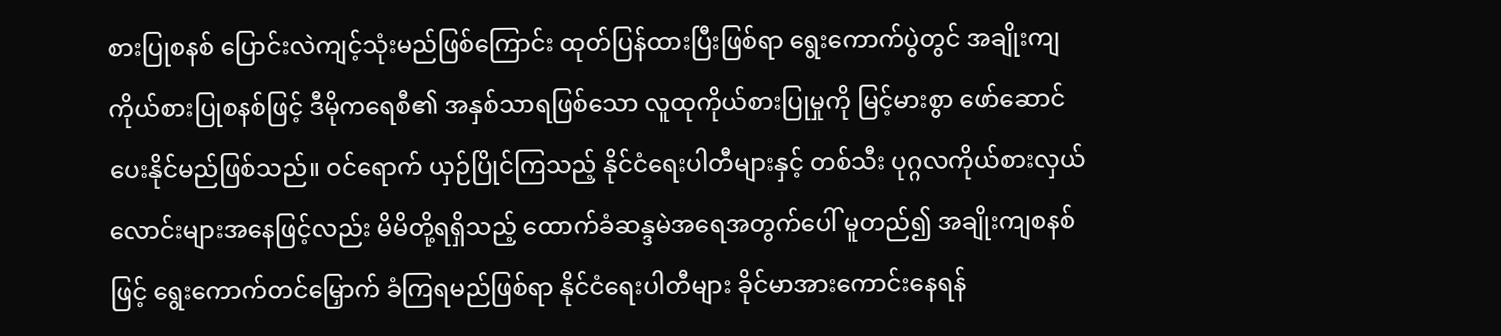စားပြုစနစ် ပြောင်းလဲကျင့်သုံးမည်ဖြစ်ကြောင်း ထုတ်ပြန်ထားပြီးဖြစ်ရာ ရွေးကောက်ပွဲတွင် အချိုးကျကိုယ်စားပြုစနစ်ဖြင့် ဒီမိုကရေစီ၏ အနှစ်သာရဖြစ်သော လူထုကိုယ်စားပြုမှုကို မြင့်မားစွာ ဖော်ဆောင်ပေးနိုင်မည်ဖြစ်သည်။ ဝင်ရောက် ယှဉ်ပြိုင်ကြသည့် နိုင်ငံရေးပါတီများနှင့် တစ်သီး ပုဂ္ဂလကိုယ်စားလှယ်လောင်းများအနေဖြင့်လည်း မိမိတို့ရရှိသည့် ထောက်ခံဆန္ဒမဲအရေအတွက်ပေါ် မူတည်၍ အချိုးကျစနစ်ဖြင့် ရွေးကောက်တင်မြှောက် ခံကြရမည်ဖြစ်ရာ နိုင်ငံရေးပါတီများ ခိုင်မာအားကောင်းနေရန်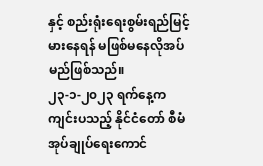နှင့် စည်းရုံးရေးစွမ်းရည်မြင့်မားနေရန် မဖြစ်မနေလိုအပ်မည်ဖြစ်သည်။
၂၃-၁-၂၀၂၃ ရက်နေ့က ကျင်းပသည့် နိုင်ငံတော် စီမံအုပ်ချုပ်ရေးကောင်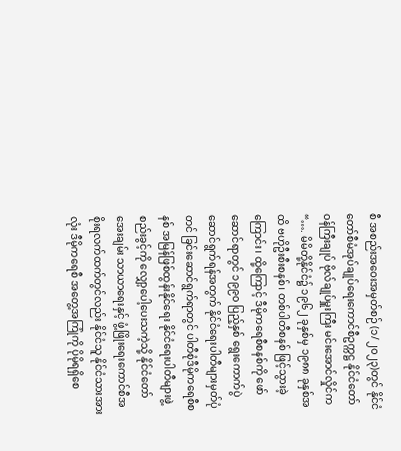စီ အစည်းအဝေးအမှတ်စဉ် (၁/၂၀၂၃)တွင် နိုင်ငံတော်စီမံအုပ်ချုပ်ရေးကောင်စီဥက္ကဋ္ဌ နိုင်ငံတော်ဝန်ကြီးချုပ် ဗိုလ်ချုပ်မှူးကြီး မင်းအောင်လှိုင်က “…. မိမိတို့နိုင်ငံ၌ ၁၉၆၂ ခုနှစ်မှ ၁၉၈၈ ခုနှစ်အထိ ဗဟိုဦးစီးစနစ်၊ တစ်ပါတီစနစ် ဖြင့်သွားခဲ့ကြောင်း၊ ထို့ကြောင့် ဒီမိုကရေစီစနစ်ကို ဖော်ဆောင်ရာတွင် ၁၉၉၀ ပြည့်နှစ် ရွေးကောက်ပွဲ ဆောင်ရွက်ရန်အတွက် နိုင်ငံရေးပါတီများမှတ်ပုံတင် ခြင်းဆောင်ရွက်ရာတွင် ပါတီစုံဒီမိုကရေစီစနစ် အမြန်ဖြစ်ထွန်းနိုင်ရေး နိုင်ငံရေးပါတီများဖွဲ့စည်းခွင့်ကို လျှော့ပေါ့ပေးသကဲ့သို့ နိုင်ငံတော်အေးချမ်း သာယာရေးနှင့် ဖွံ့ဖြိုးရေးကောင်စီအစိုးရလက်ထက်တွင်လည်း နိုင်ငံသူ နိုင်ငံသားအားလုံး ဒီမိုကရေစီ အတွေ့အကြုံကို ပိုမိုရရှိစေ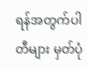ရန်အတွက်ပါတီများ မှတ်ပုံ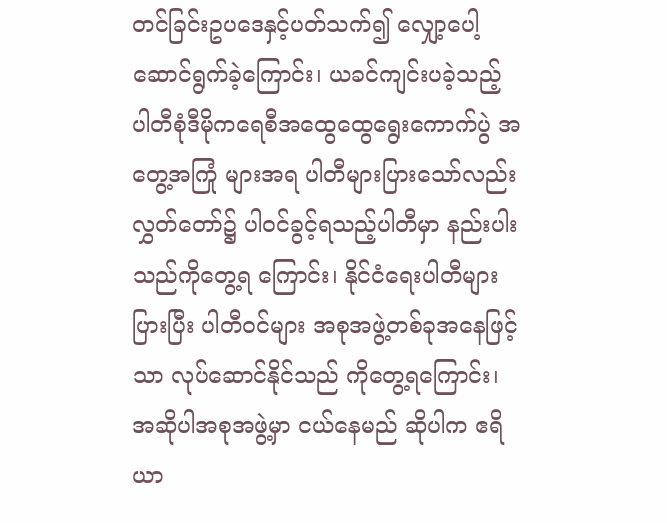တင်ခြင်းဥပဒေနှင့်ပတ်သက်၍ လျှော့ပေါ့ ဆောင်ရွက်ခဲ့ကြောင်း၊ ယခင်ကျင်းပခဲ့သည့် ပါတီစုံဒီမိုကရေစီအထွေထွေရွေးကောက်ပွဲ အတွေ့အကြုံ များအရ ပါတီများပြားသော်လည်း လွှတ်တော်၌ ပါဝင်ခွင့်ရသည့်ပါတီမှာ နည်းပါးသည်ကိုတွေ့ရ ကြောင်း၊ နိုင်ငံရေးပါတီများပြားပြီး ပါတီဝင်များ အစုအဖွဲ့တစ်ခုအနေဖြင့်သာ လုပ်ဆောင်နိုင်သည် ကိုတွေ့ရကြောင်း၊ အဆိုပါအစုအဖွဲ့မှာ ငယ်နေမည် ဆိုပါက ဧရိယာ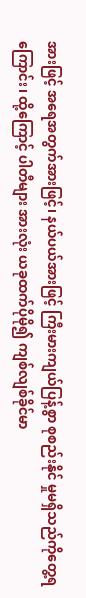အားဖြင့် အရေအတွက်အားဖြင့်၊ နယ်ပယ်အားဖြင့် ကြီးမားကျယ်ပြန့်စွာ စုစည်းနိုင် မှုမရှိသည်ကိုတွေ့ရကြောင်း၊ ထို့ကြောင့် ပါတီများ အားလုံး ယခုထက်ပိုမို၍ ကျစ်လျစ်ခိုင်မာ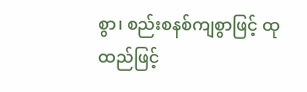စွာ၊ စည်းစနစ်ကျစွာဖြင့် ထုထည်ဖြင့်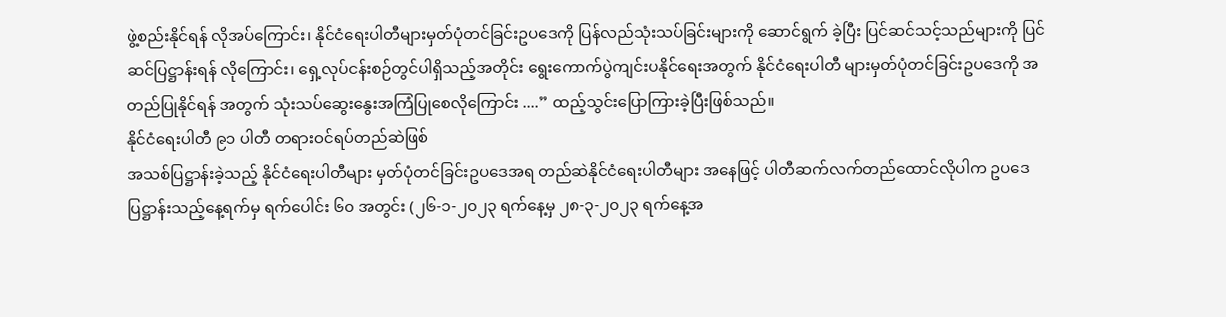ဖွဲ့စည်းနိုင်ရန် လိုအပ်ကြောင်း၊ နိုင်ငံရေးပါတီများမှတ်ပုံတင်ခြင်းဥပဒေကို ပြန်လည်သုံးသပ်ခြင်းများကို ဆောင်ရွက် ခဲ့ပြီး ပြင်ဆင်သင့်သည်များကို ပြင်ဆင်ပြဋ္ဌာန်းရန် လိုကြောင်း၊ ရှေ့လုပ်ငန်းစဉ်တွင်ပါရှိသည့်အတိုင်း ရွေးကောက်ပွဲကျင်းပနိုင်ရေးအတွက် နိုင်ငံရေးပါတီ များမှတ်ပုံတင်ခြင်းဥပဒေကို အတည်ပြုနိုင်ရန် အတွက် သုံးသပ်ဆွေးနွေးအကြံပြုစေလိုကြောင်း ....” ထည့်သွင်းပြောကြားခဲ့ပြီးဖြစ်သည်။
နိုင်ငံရေးပါတီ ၉၁ ပါတီ တရားဝင်ရပ်တည်ဆဲဖြစ်
အသစ်ပြဋ္ဌာန်းခဲ့သည့် နိုင်ငံရေးပါတီများ မှတ်ပုံတင်ခြင်းဥပဒေအရ တည်ဆဲနိုင်ငံရေးပါတီများ အနေဖြင့် ပါတီဆက်လက်တည်ထောင်လိုပါက ဥပဒေပြဋ္ဌာန်းသည့်နေ့ရက်မှ ရက်ပေါင်း ၆၀ အတွင်း (၂၆-၁-၂၀၂၃ ရက်နေ့မှ ၂၈-၃-၂၀၂၃ ရက်နေ့အ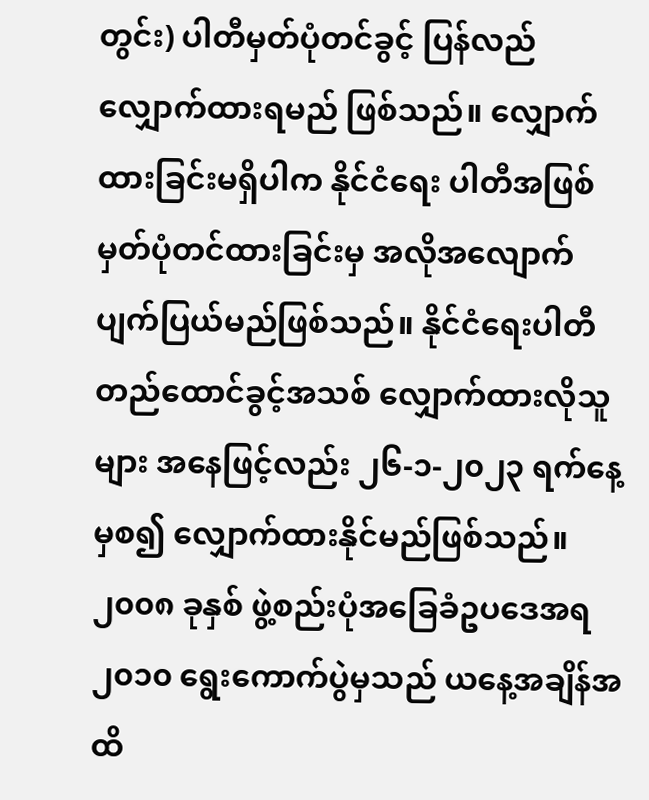တွင်း) ပါတီမှတ်ပုံတင်ခွင့် ပြန်လည်လျှောက်ထားရမည် ဖြစ်သည်။ လျှောက်ထားခြင်းမရှိပါက နိုင်ငံရေး ပါတီအဖြစ်မှတ်ပုံတင်ထားခြင်းမှ အလိုအလျောက် ပျက်ပြယ်မည်ဖြစ်သည်။ နိုင်ငံရေးပါတီ တည်ထောင်ခွင့်အသစ် လျှောက်ထားလိုသူများ အနေဖြင့်လည်း ၂၆-၁-၂၀၂၃ ရက်နေ့မှစ၍ လျှောက်ထားနိုင်မည်ဖြစ်သည်။ ၂၀၀၈ ခုနှစ် ဖွဲ့စည်းပုံအခြေခံဥပဒေအရ ၂၀၁၀ ရွေးကောက်ပွဲမှသည် ယနေ့အချိန်အထိ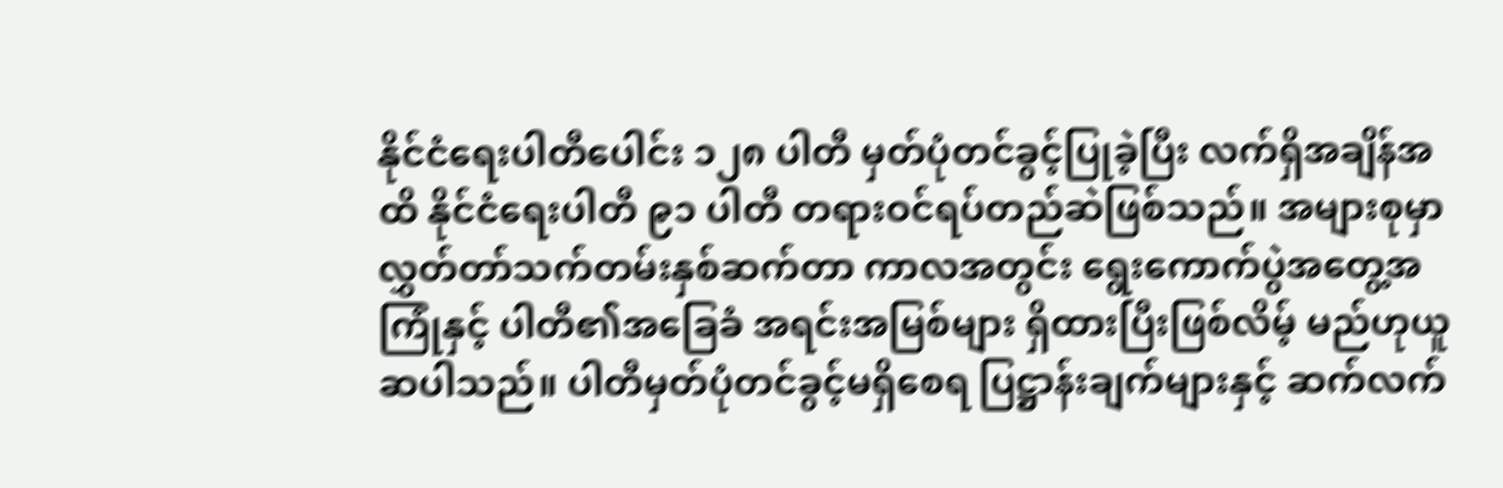နိုင်ငံရေးပါတီပေါင်း ၁၂၈ ပါတီ မှတ်ပုံတင်ခွင့်ပြုခဲ့ပြီး လက်ရှိအချိန်အထိ နိုင်ငံရေးပါတီ ၉၁ ပါတီ တရားဝင်ရပ်တည်ဆဲဖြစ်သည်။ အများစုမှာ လွှတ်တာ်သက်တမ်းနှစ်ဆက်တာ ကာလအတွင်း ရွေးကောက်ပွဲအတွေ့အကြုံနှင့် ပါတီ၏အခြေခံ အရင်းအမြစ်များ ရှိထားပြီးဖြစ်လိမ့် မည်ဟုယူဆပါသည်။ ပါတီမှတ်ပုံတင်ခွင့်မရှိစေရ ပြဋ္ဌာန်းချက်များနှင့် ဆက်လက်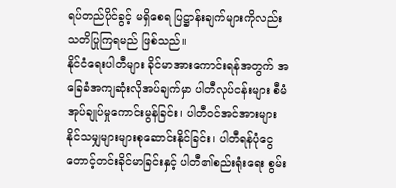ရပ်တည်ပိုင်ခွင့် မရှိစေရ ပြဋ္ဌာန်းချက်များကိုလည်း သတိပြုကြရမည် ဖြစ်သည်။
နိုင်ငံရေးပါတီများ ခိုင်မာအားကောင်းရန်အတွက် အခြေခံအကျဆုံးလိုအပ်ချက်မှာ ပါတီလုပ်ငန်းများ စီမံအုပ်ချုပ်မှုကောင်းမွန်ခြင်း၊ ပါတီဝင်အင်အားများ နိုင်သမျှများများစုဆောင်းနိုင်ခြင်း၊ ပါတီရန်ပုံငွေတောင့်တင်းခိုင်မာခြင်းနှင့် ပါတီ၏စည်းရုံးရေး စွမ်း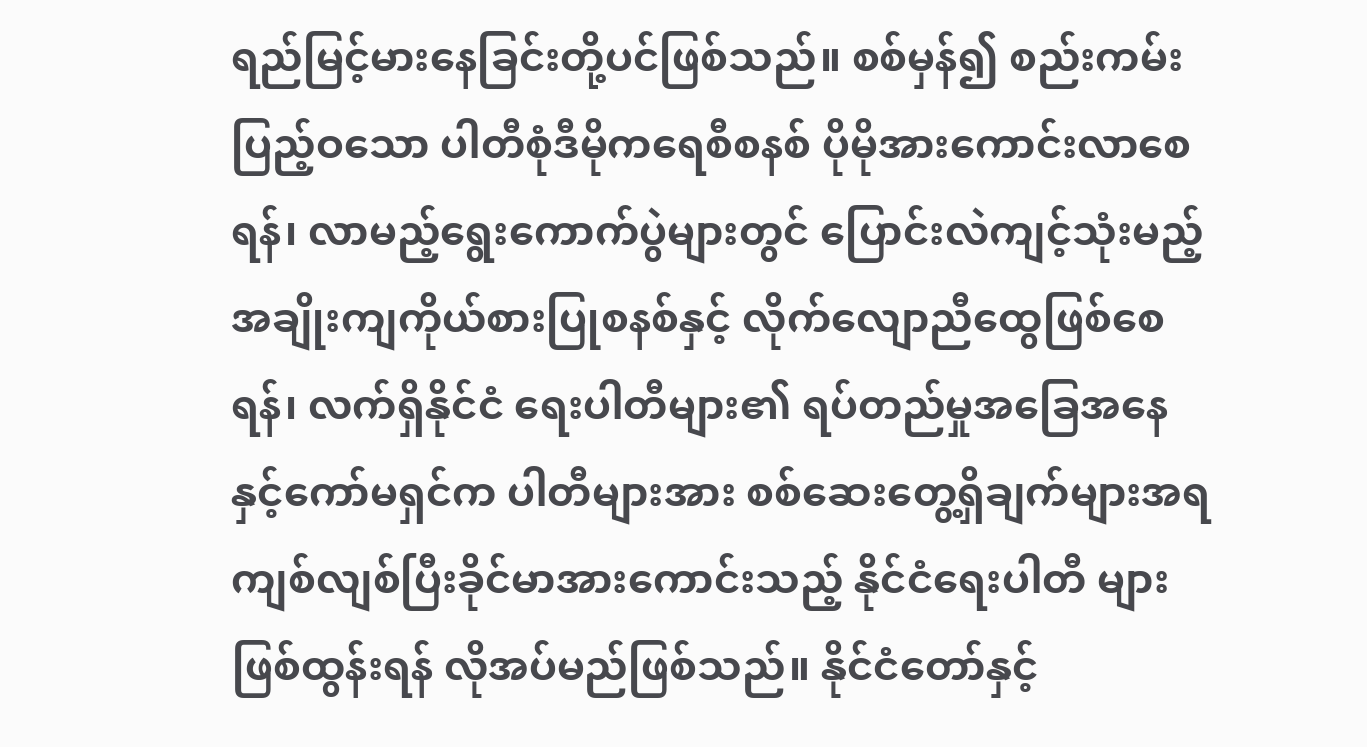ရည်မြင့်မားနေခြင်းတို့ပင်ဖြစ်သည်။ စစ်မှန်၍ စည်းကမ်းပြည့်ဝသော ပါတီစုံဒီမိုကရေစီစနစ် ပိုမိုအားကောင်းလာစေရန်၊ လာမည့်ရွေးကောက်ပွဲများတွင် ပြောင်းလဲကျင့်သုံးမည့် အချိုးကျကိုယ်စားပြုစနစ်နှင့် လိုက်လျောညီထွေဖြစ်စေရန်၊ လက်ရှိနိုင်ငံ ရေးပါတီများ၏ ရပ်တည်မှုအခြေအနေနှင့်ကော်မရှင်က ပါတီများအား စစ်ဆေးတွေ့ရှိချက်များအရ ကျစ်လျစ်ပြီးခိုင်မာအားကောင်းသည့် နိုင်ငံရေးပါတီ များဖြစ်ထွန်းရန် လိုအပ်မည်ဖြစ်သည်။ နိုင်ငံတော်နှင့်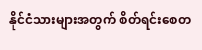နိုင်ငံသားများအတွက် စိတ်ရင်းစေတ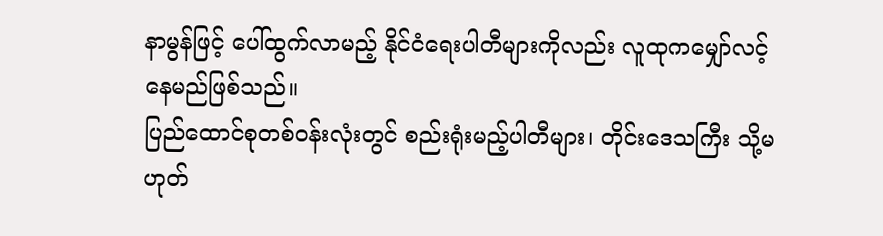နာမွန်ဖြင့် ပေါ်ထွက်လာမည့် နိုင်ငံရေးပါတီများကိုလည်း လူထုကမျှော်လင့်နေမည်ဖြစ်သည်။
ပြည်ထောင်စုတစ်ဝန်းလုံးတွင် စည်းရုံးမည့်ပါတီများ၊ တိုင်းဒေသကြီး သို့မဟုတ်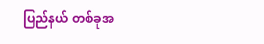ပြည်နယ် တစ်ခုအ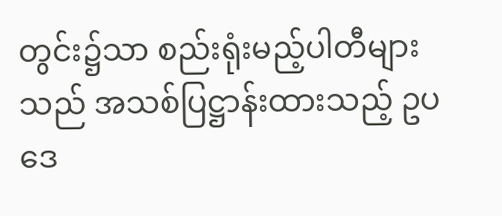တွင်း၌သာ စည်းရုံးမည့်ပါတီများသည် အသစ်ပြဋ္ဌာန်းထားသည့် ဥပဒေ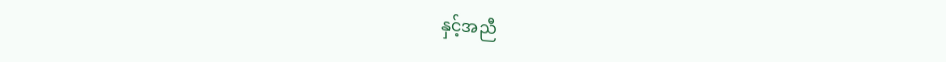နှင့်အညီ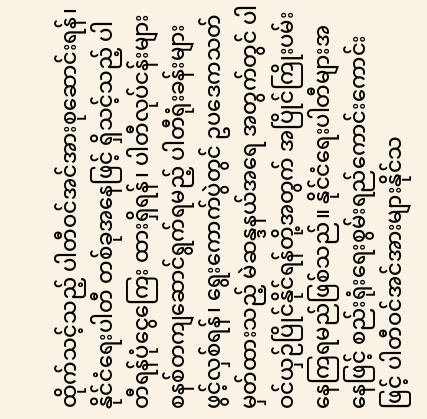ထိုက်သင့်သည့် ပါတီဝင်အင်အားစုဆောင်းရန်၊ နိုင်ငံရေးပါတီ တစ်ခုအနေဖြင့် ရှိသင့်သည့် ပါတီရန်ပုံငွေကြေး ထားရှိရန်၊ ပါတီလုပ်ငန်းများစနစ်တကျဆောင်ရွက်ရမည့် ပါတီရုံးခန်းများဖွင့်လှစ်ရန်၊ ရွေးကောက်ပွဲတွင် ဥပဒေကသတ်မှတ်ထားသည့် မဲဆန္ဒနယ်အရေ အတွက်တွင် ပါဝင်ယှဉ်ပြိုင်နိုင်ရန်တို့အတွက် အပြိုင်ကြိုးပမ်းနေကြရမည်ဖြစ်သည်။ နိုင်ငံရေးပါတီများအနေဖြင့် စည်းရုံးရေးစွမ်းရည်ကောင်းကောင်းဖြင့် ပါတီဝင်အင်အားများနိုင်သ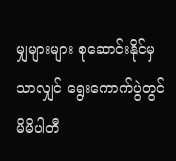မျှများများ စုဆောင်းနိုင်မှသာလျှင် ရွေးကောက်ပွဲတွင် မိမိပါတီ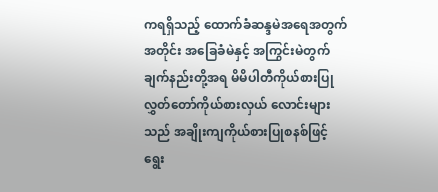ကရရှိသည့် ထောက်ခံဆန္ဒမဲအရေအတွက်အတိုင်း အခြေခံမဲနှင့် အကြွင်းမဲတွက်ချက်နည်းတို့အရ မိမိပါတီကိုယ်စားပြု လွှတ်တော်ကိုယ်စားလှယ် လောင်းများသည် အချိုးကျကိုယ်စားပြုစနစ်ဖြင့် ရွေး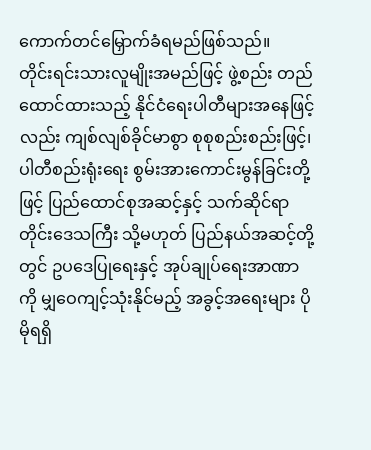ကောက်တင်မြှောက်ခံရမည်ဖြစ်သည်။
တိုင်းရင်းသားလူမျိုးအမည်ဖြင့် ဖွဲ့စည်း တည်ထောင်ထားသည့် နိုင်ငံရေးပါတီများအနေဖြင့် လည်း ကျစ်လျစ်ခိုင်မာစွာ စုစုစည်းစည်းဖြင့်၊ ပါတီစည်းရုံးရေး စွမ်းအားကောင်းမွန်ခြင်းတို့ဖြင့် ပြည်ထောင်စုအဆင့်နှင့် သက်ဆိုင်ရာတိုင်းဒေသကြီး သို့မဟုတ် ပြည်နယ်အဆင့်တို့တွင် ဥပဒေပြုရေးနှင့် အုပ်ချုပ်ရေးအာဏာကို မျှဝေကျင့်သုံးနိုင်မည့် အခွင့်အရေးများ ပိုမိုရရှိ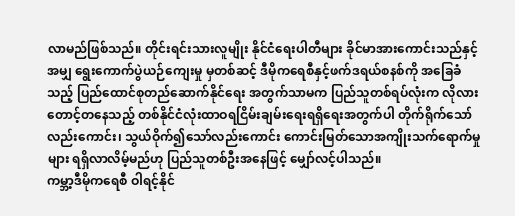လာမည်ဖြစ်သည်။ တိုင်းရင်းသားလူမျိုး နိုင်ငံရေးပါတီများ ခိုင်မာအားကောင်းသည်နှင့်အမျှ ရွေးကောက်ပွဲယဉ်ကျေးမှု မှတစ်ဆင့် ဒီမိုကရေစီနှင့်ဖက်ဒရယ်စနစ်ကို အခြေခံသည့် ပြည်ထောင်စုတည်ဆောက်နိုင်ရေး အတွက်သာမက ပြည်သူတစ်ရပ်လုံးက လိုလား တောင့်တနေသည့် တစ်နိုင်ငံလုံးထာဝရငြိမ်းချမ်းရေးရရှိရေးအတွက်ပါ တိုက်ရိုက်သော်လည်းကောင်း၊ သွယ်ဝိုက်၍သော်လည်းကောင်း ကောင်းမြတ်သောအကျိုးသက်ရောက်မှုများ ရရှိလာလိမ့်မည်ဟု ပြည်သူတစ်ဦးအနေဖြင့် မျှော်လင့်ပါသည်။
ကမ္ဘာ့ဒီမိုကရေစီ ဝါရင့်နိုင်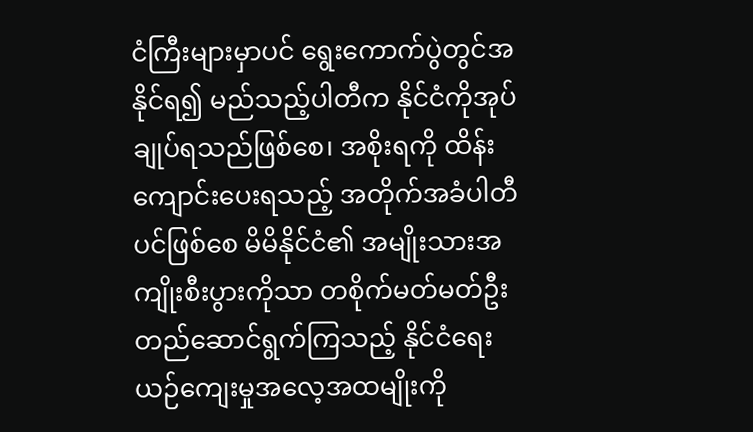ငံကြီးများမှာပင် ရွေးကောက်ပွဲတွင်အနိုင်ရ၍ မည်သည့်ပါတီက နိုင်ငံကိုအုပ်ချုပ်ရသည်ဖြစ်စေ၊ အစိုးရကို ထိန်းကျောင်းပေးရသည့် အတိုက်အခံပါတီပင်ဖြစ်စေ မိမိနိုင်ငံ၏ အမျိုးသားအကျိုးစီးပွားကိုသာ တစိုက်မတ်မတ်ဦးတည်ဆောင်ရွက်ကြသည့် နိုင်ငံရေး ယဉ်ကျေးမှုအလေ့အထမျိုးကို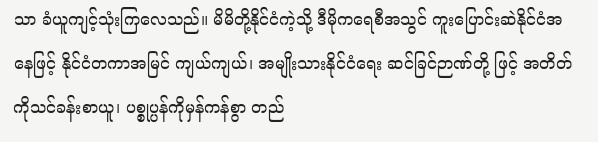သာ ခံယူကျင့်သုံးကြလေသည်။ မိမိတို့နိုင်ငံကဲ့သို့ ဒီမိုကရေစီအသွင် ကူးပြောင်းဆဲနိုင်ငံအနေဖြင့် နိုင်ငံတကာအမြင် ကျယ်ကျယ်၊ အမျိုးသားနိုင်ငံရေး ဆင်ခြင်ဉာဏ်တို့ ဖြင့် အတိတ်ကိုသင်ခန်းစာယူ၊ ပစ္စုပ္ပန်ကိုမှန်ကန်စွာ တည်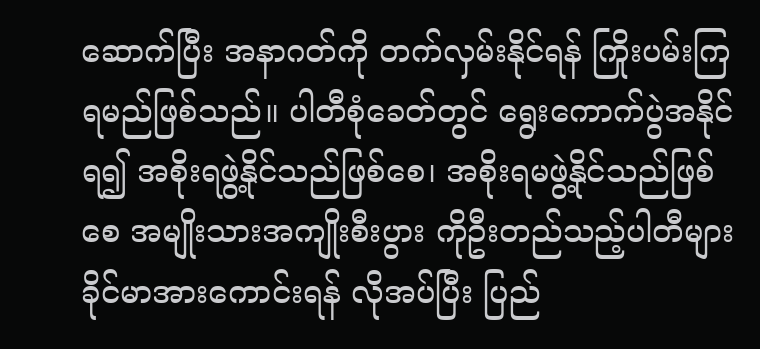ဆောက်ပြီး အနာဂတ်ကို တက်လှမ်းနိုင်ရန် ကြိုးပမ်းကြရမည်ဖြစ်သည်။ ပါတီစုံခေတ်တွင် ရွေးကောက်ပွဲအနိုင်ရ၍ အစိုးရဖွဲ့နိုင်သည်ဖြစ်စေ၊ အစိုးရမဖွဲ့နိုင်သည်ဖြစ်စေ အမျိုးသားအကျိုးစီးပွား ကိုဦးတည်သည့်ပါတီများ ခိုင်မာအားကောင်းရန် လိုအပ်ပြီး ပြည်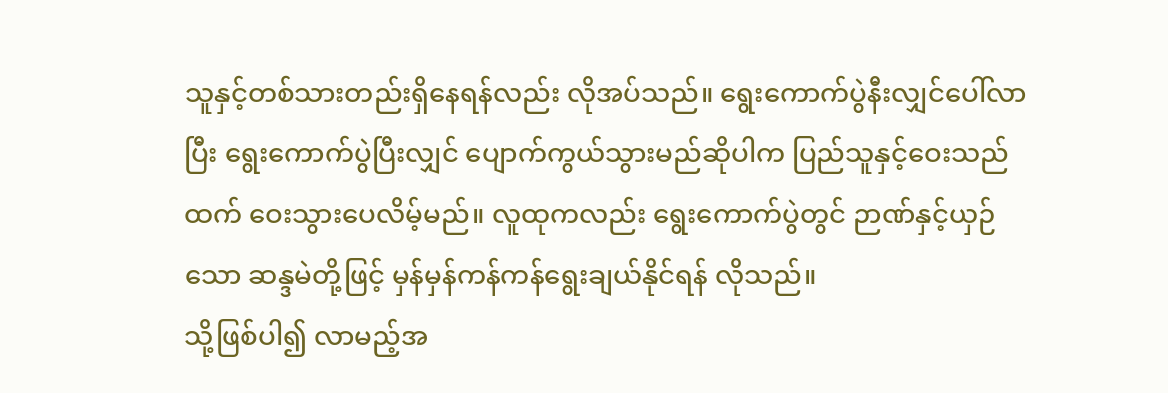သူနှင့်တစ်သားတည်းရှိနေရန်လည်း လိုအပ်သည်။ ရွေးကောက်ပွဲနီးလျှင်ပေါ်လာပြီး ရွေးကောက်ပွဲပြီးလျှင် ပျောက်ကွယ်သွားမည်ဆိုပါက ပြည်သူနှင့်ဝေးသည်ထက် ဝေးသွားပေလိမ့်မည်။ လူထုကလည်း ရွေးကောက်ပွဲတွင် ဉာဏ်နှင့်ယှဉ်သော ဆန္ဒမဲတို့ဖြင့် မှန်မှန်ကန်ကန်ရွေးချယ်နိုင်ရန် လိုသည်။
သို့ဖြစ်ပါ၍ လာမည့်အ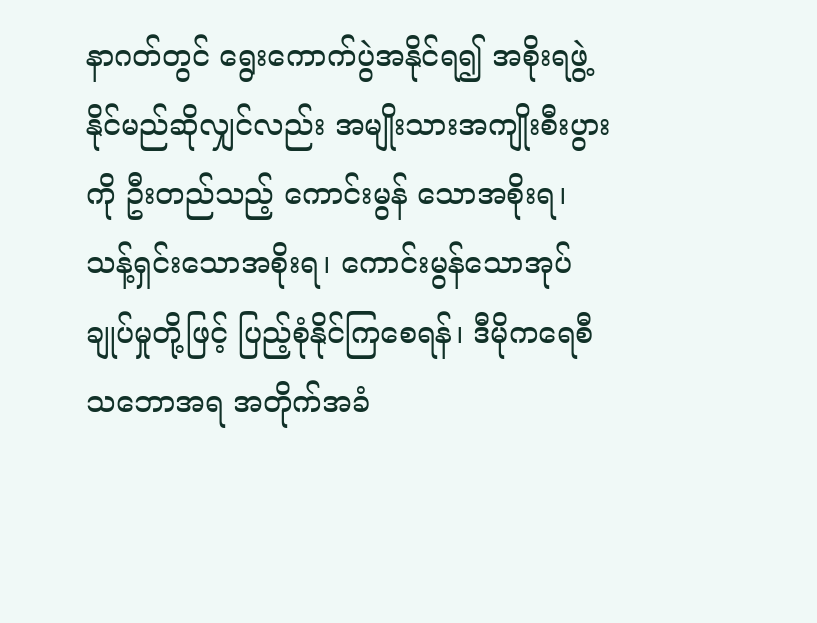နာဂတ်တွင် ရွေးကောက်ပွဲအနိုင်ရ၍ အစိုးရဖွဲ့နိုင်မည်ဆိုလျှင်လည်း အမျိုးသားအကျိုးစီးပွားကို ဦးတည်သည့် ကောင်းမွန် သောအစိုးရ၊ သန့်ရှင်းသောအစိုးရ၊ ကောင်းမွန်သောအုပ်ချုပ်မှုတို့ဖြင့် ပြည့်စုံနိုင်ကြစေရန်၊ ဒီမိုကရေစီ သဘောအရ အတိုက်အခံ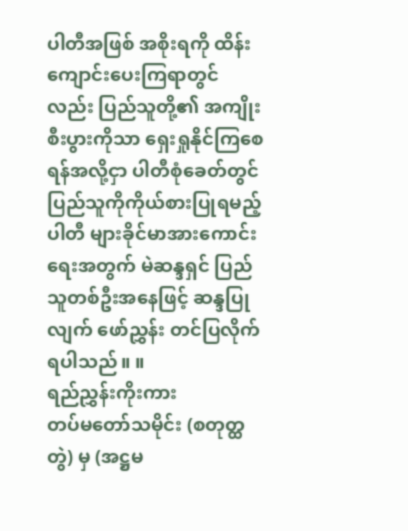ပါတီအဖြစ် အစိုးရကို ထိန်းကျောင်းပေးကြရာတွင်လည်း ပြည်သူတို့၏ အကျိုးစီးပွားကိုသာ ရှေးရှုနိုင်ကြစေရန်အလို့ငှာ ပါတီစုံခေတ်တွင် ပြည်သူကိုကိုယ်စားပြုရမည့် ပါတီ များခိုင်မာအားကောင်းရေးအတွက် မဲဆန္ဒရှင် ပြည်သူတစ်ဦးအနေဖြင့် ဆန္ဒပြုလျက် ဖော်ညွှန်း တင်ပြလိုက်ရပါသည်။ ။
ရည်ညွှန်းကိုးကား
တပ်မတော်သမိုင်း (စတုတ္ထတွဲ) မှ (အဋ္ဌမ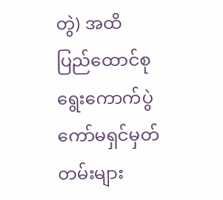တွဲ) အထိ
ပြည်ထောင်စုရွေးကောက်ပွဲကော်မရှင်မှတ်တမ်းများ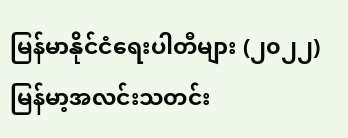မြန်မာနိုင်ငံရေးပါတီများ (၂၀၂၂)
မြန်မာ့အလင်းသတင်း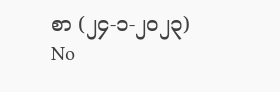စာ (၂၄-၁-၂၀၂၃)
No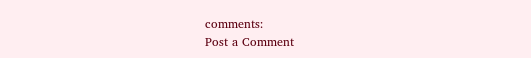comments:
Post a Comment